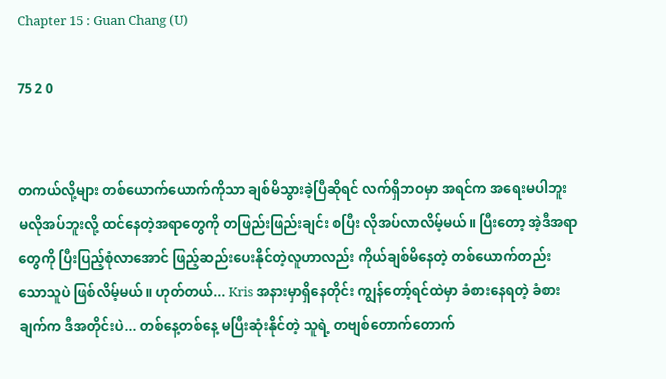Chapter 15 : Guan Chang (U)

75 2 0


တကယ်လို့များ တစ်ယောက်ယောက်ကိုသာ ချစ်မိသွားခဲ့ပြီဆိုရင် လက်ရှိဘဝမှာ အရင်က အရေးမပါဘူး မလိုအပ်ဘူးလို့ ထင်နေတဲ့အရာတွေကို တဖြည်းဖြည်းချင်း စပြီး လိုအပ်လာလိမ့်မယ်။ ပြီးတော့ အဲ့ဒီအရာတွေကို ပြီးပြည့်စုံလာအောင် ဖြည့်ဆည်းပေးနိုင်တဲ့လူဟာလည်း ကိုယ်ချစ်မိနေတဲ့ တစ်ယောက်တည်းသောသူပဲ ဖြစ်လိမ့်မယ်။ ဟုတ်တယ်... Kris အနားမှာရှိနေတိုင်း ကျွန်တော့်ရင်ထဲမှာ ခံစားနေရတဲ့ ခံစားချက်က ဒီအတိုင်းပဲ... တစ်နေ့တစ်နေ့ မပြီးဆုံးနိုင်တဲ့ သူရဲ့ တဗျစ်တောက်တောက်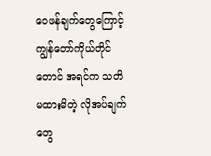ဝေဖန်ချက်တွေကြောင့် ကျွန်တော်ကိုယ်တိုင်တောင် အရင်က သတိမထားမိတဲ့ လိုအပ်ချက်တွေ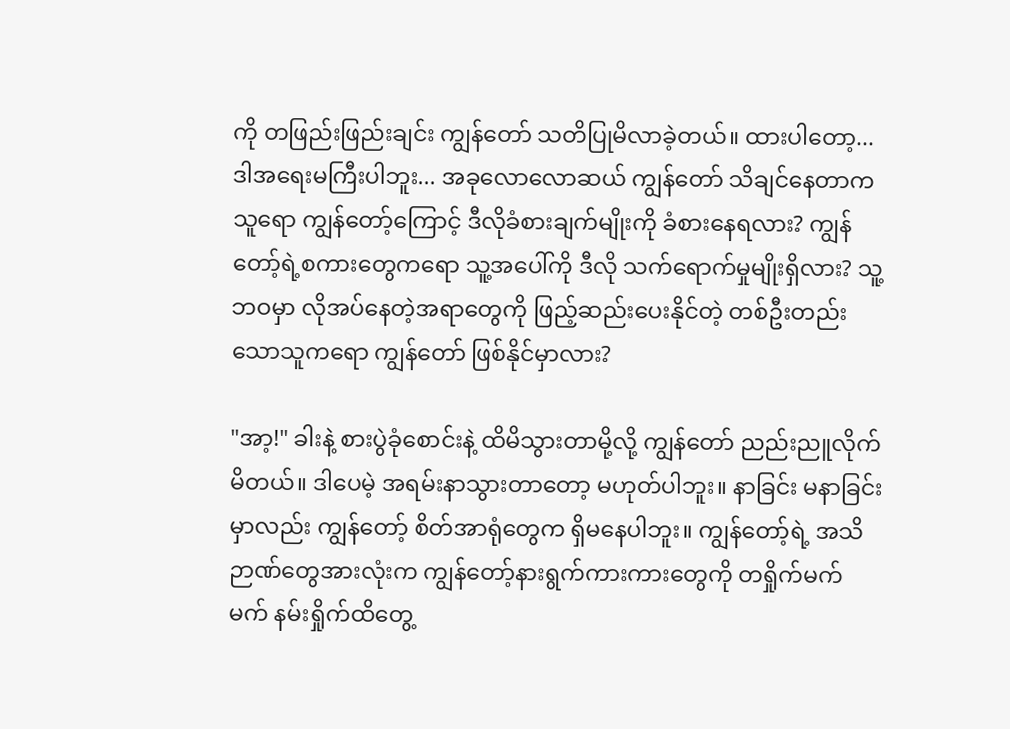ကို တဖြည်းဖြည်းချင်း ကျွန်တော် သတိပြုမိလာခဲ့တယ်။ ထားပါတော့... ဒါအရေးမကြီးပါဘူး... အခုလောလောဆယ် ကျွန်တော် သိချင်နေတာက သူရော ကျွန်တော့်ကြောင့် ဒီလိုခံစားချက်မျိုးကို ခံစားနေရလား? ကျွန်တော့်ရဲ့စကားတွေကရော သူ့အပေါ်ကို ဒီလို သက်ရောက်မှုမျိုးရှိလား? သူ့ဘဝမှာ လိုအပ်နေတဲ့အရာတွေကို ဖြည့်ဆည်းပေးနိုင်တဲ့ တစ်ဦးတည်းသောသူကရော ကျွန်တော် ဖြစ်နိုင်မှာလား?

"အာ့!" ခါးနဲ့ စားပွဲခုံစောင်းနဲ့ ထိမိသွားတာမို့လို့ ကျွန်တော် ညည်းညူလိုက်မိတယ်။ ဒါပေမဲ့ အရမ်းနာသွားတာတော့ မဟုတ်ပါဘူး။ နာခြင်း မနာခြင်းမှာလည်း ကျွန်တော့် စိတ်အာရုံတွေက ရှိမနေပါဘူး။ ကျွန်တော့်ရဲ့ အသိဉာဏ်တွေအားလုံးက ကျွန်တော့်နားရွက်ကားကားတွေကို တရှိုက်မက်မက် နမ်းရှိုက်ထိတွေ့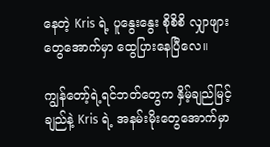နေတဲ့ Kris ရဲ့ ပူနွေးနွေး စိုစိစိ လျှာဖျားတွေအောက်မှာ ထွေပြားနေပြီလေ။

ကျွန်တော့်ရဲ့ရင်ဘတ်တွေက နှိမ့်ချည်မြင့်ချည်နဲ့ Kris ရဲ့ အနမ်းမိုးတွေအောက်မှာ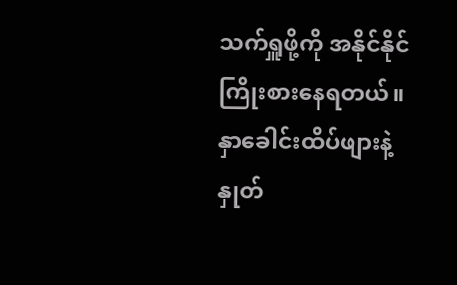သက်ရှူဖို့ကို အနိုင်နိုင်ကြိုးစားနေရတယ်။ နှာခေါင်းထိပ်ဖျားနဲ့ နှုတ်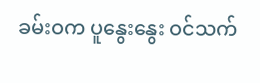ခမ်းဝက ပူနွေးနွေး ဝင်သက်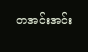တအင်းအင်း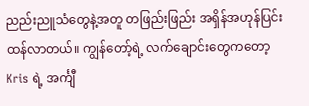ညည်းညူသံတွေနဲ့အတူ တဖြည်းဖြည်း အရှိန်အဟုန်ပြင်းထန်လာတယ်။ ကျွန်တော့်ရဲ့ လက်ချောင်းတွေကတော့ Kris ရဲ့ အင်္ကျီ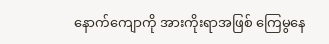နောက်ကျောကို အားကိုးရာအဖြစ် ကြေမွနေ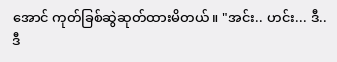အောင် ကုတ်ခြစ်ဆွဲဆုတ်ထားမိတယ်။ "အင်း.. ဟင်း... ဒီ.. ဒီ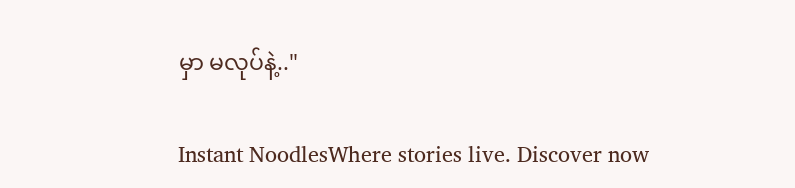မှာ မလုပ်နဲ့.."

Instant NoodlesWhere stories live. Discover now